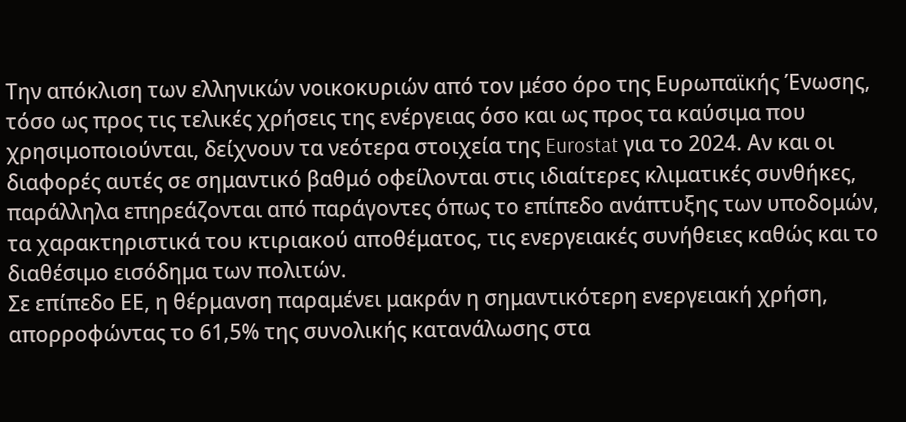Την απόκλιση των ελληνικών νοικοκυριών από τον μέσο όρο της Ευρωπαϊκής Ένωσης, τόσο ως προς τις τελικές χρήσεις της ενέργειας όσο και ως προς τα καύσιμα που χρησιμοποιούνται, δείχνουν τα νεότερα στοιχεία της Eurostat για το 2024. Αν και οι διαφορές αυτές σε σημαντικό βαθμό οφείλονται στις ιδιαίτερες κλιματικές συνθήκες, παράλληλα επηρεάζονται από παράγοντες όπως το επίπεδο ανάπτυξης των υποδομών, τα χαρακτηριστικά του κτιριακού αποθέματος, τις ενεργειακές συνήθειες καθώς και το διαθέσιμο εισόδημα των πολιτών.
Σε επίπεδο ΕΕ, η θέρμανση παραμένει μακράν η σημαντικότερη ενεργειακή χρήση, απορροφώντας το 61,5% της συνολικής κατανάλωσης στα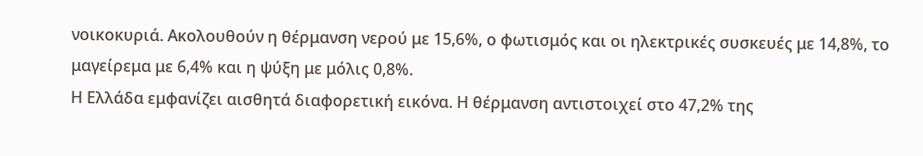νοικοκυριά. Ακολουθούν η θέρμανση νερού με 15,6%, ο φωτισμός και οι ηλεκτρικές συσκευές με 14,8%, το μαγείρεμα με 6,4% και η ψύξη με μόλις 0,8%.
Η Ελλάδα εμφανίζει αισθητά διαφορετική εικόνα. Η θέρμανση αντιστοιχεί στο 47,2% της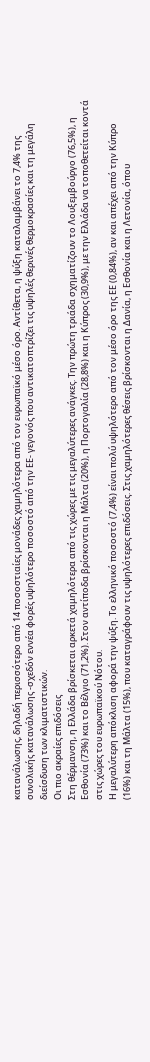κατανάλωσης, δηλαδή περισσότερο από 14 ποσοστιαίες μονάδες χαμηλότερα από τον ευρωπαϊκό μέσο όρο. Αντίθετα, η ψύξη καταλαμβάνει το 7,4% της συνολικής κατανάλωσης -σχεδόν εννέα φορές υψηλότερο ποσοστό από την ΕΕ- γεγονός που αντικατοπτρίζει τις υψηλές θερινές θερμοκρασίες και τη μεγάλη διείσδυση των κλιματιστικών.
Οι πιο ακραίες επιδόσεις
Στη θέρμανση, η Ελλάδα βρίσκεται αρκετά χαμηλότερα από τις χώρες με τις μεγαλύτερες ανάγκες. Την πρώτη τριάδα σχηματίζουν το Λουξεμβούργο (76,5%), η Εσθονία (73%) και το Βέλγιο (71,2%). Στον αντίποδα βρίσκονται η Μάλτα (20%), η Πορτογαλία (28,8%) και η Κύπρος (30,9%), με την Ελλάδα να τοποθετείται κοντά στις χώρες του ευρωπαϊκού Νότου.
Η μεγαλύτερη απόκλιση αφορά την ψύξη. Το ελληνικό ποσοστό (7,4%) είναι πολύ υψηλότερο από τον μέσο όρο της ΕΕ (0,84%), αν και απέχει από την Κύπρο (16%) και τη Μάλτα (15%), που καταγράφουν τις υψηλότερες επιδόσεις. Στις χαμηλότερες θέσεις βρίσκονται η Δανία, η Εσθονία και η Λετονία, όπου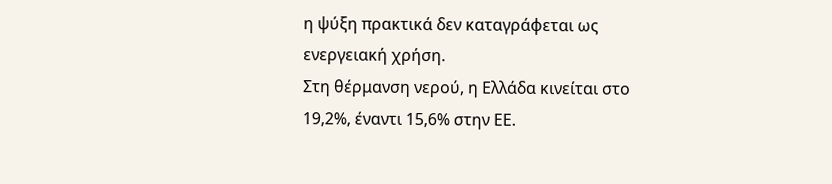η ψύξη πρακτικά δεν καταγράφεται ως ενεργειακή χρήση.
Στη θέρμανση νερού, η Ελλάδα κινείται στο 19,2%, έναντι 15,6% στην ΕΕ.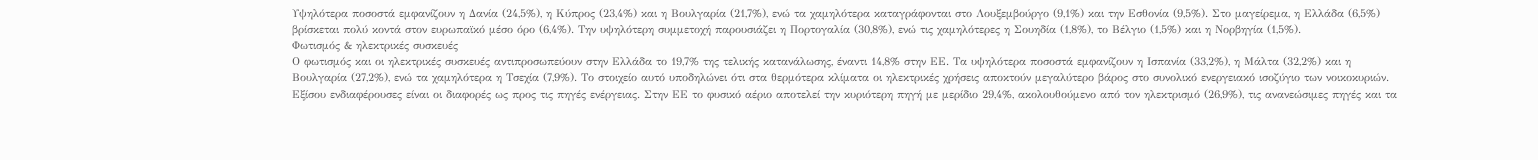Υψηλότερα ποσοστά εμφανίζουν η Δανία (24,5%), η Κύπρος (23,4%) και η Βουλγαρία (21,7%), ενώ τα χαμηλότερα καταγράφονται στο Λουξεμβούργο (9,1%) και την Εσθονία (9,5%). Στο μαγείρεμα, η Ελλάδα (6,5%) βρίσκεται πολύ κοντά στον ευρωπαϊκό μέσο όρο (6,4%). Την υψηλότερη συμμετοχή παρουσιάζει η Πορτογαλία (30,8%), ενώ τις χαμηλότερες η Σουηδία (1,8%), το Βέλγιο (1,5%) και η Νορβηγία (1,5%).
Φωτισμός & ηλεκτρικές συσκευές
Ο φωτισμός και οι ηλεκτρικές συσκευές αντιπροσωπεύουν στην Ελλάδα το 19,7% της τελικής κατανάλωσης, έναντι 14,8% στην ΕΕ. Τα υψηλότερα ποσοστά εμφανίζουν η Ισπανία (33,2%), η Μάλτα (32,2%) και η Βουλγαρία (27,2%), ενώ τα χαμηλότερα η Τσεχία (7,9%). Το στοιχείο αυτό υποδηλώνει ότι στα θερμότερα κλίματα οι ηλεκτρικές χρήσεις αποκτούν μεγαλύτερο βάρος στο συνολικό ενεργειακό ισοζύγιο των νοικοκυριών.
Εξίσου ενδιαφέρουσες είναι οι διαφορές ως προς τις πηγές ενέργειας. Στην ΕΕ το φυσικό αέριο αποτελεί την κυριότερη πηγή με μερίδιο 29,4%, ακολουθούμενο από τον ηλεκτρισμό (26,9%), τις ανανεώσιμες πηγές και τα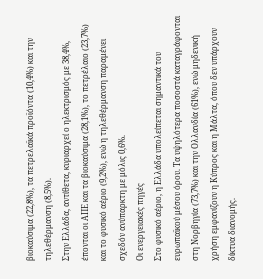βιοκαύσιμα (22,8%), τα πετρελαϊκά προϊόντα (10,4%) και την τηλεθέρμανση (8,5%).
Στην Ελλάδα, αντίθετα, κυριαρχεί ο ηλεκτρισμός με 38,4%, έπονται οι ΑΠΕ και τα βιοκαύσιμα (28,1%), το πετρέλαιο (23,7%) και το φυσικό αέριο (9,2%), ενώ η τηλεθέρμανση παραμένει σχεδόν ανύπαρκτη με μόλις 0,6%.
Οι ενεργειακές πηγές
Στο φυσικό αέριο, η Ελλάδα υπολείπεται σημαντικά του ευρωπαϊκού μέσου όρου. Τα υψηλότερα ποσοστά καταγράφονται στη Νορβηγία (73,7%) και την Ολλανδία (61%), ενώ μηδενική χρήση εμφανίζουν η Κύπρος και η Μάλτα, όπου δεν υπάρχουν δίκτυα διανομής.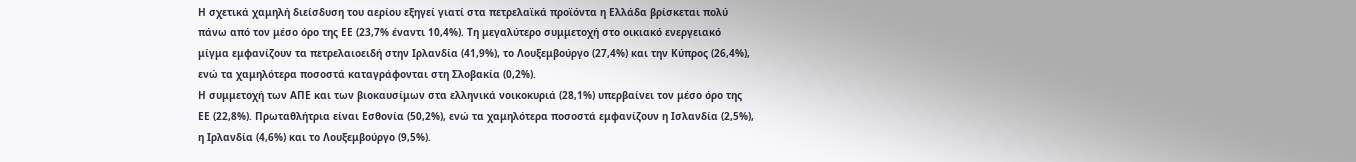Η σχετικά χαμηλή διείσδυση του αερίου εξηγεί γιατί στα πετρελαϊκά προϊόντα η Ελλάδα βρίσκεται πολύ πάνω από τον μέσο όρο της ΕΕ (23,7% έναντι 10,4%). Τη μεγαλύτερο συμμετοχή στο οικιακό ενεργειακό μίγμα εμφανίζουν τα πετρελαιοειδή στην Ιρλανδία (41,9%), το Λουξεμβούργο (27,4%) και την Κύπρος (26,4%), ενώ τα χαμηλότερα ποσοστά καταγράφονται στη Σλοβακία (0,2%).
Η συμμετοχή των ΑΠΕ και των βιοκαυσίμων στα ελληνικά νοικοκυριά (28,1%) υπερβαίνει τον μέσο όρο της ΕΕ (22,8%). Πρωταθλήτρια είναι Εσθονία (50,2%), ενώ τα χαμηλότερα ποσοστά εμφανίζουν η Ισλανδία (2,5%), η Ιρλανδία (4,6%) και το Λουξεμβούργο (9,5%).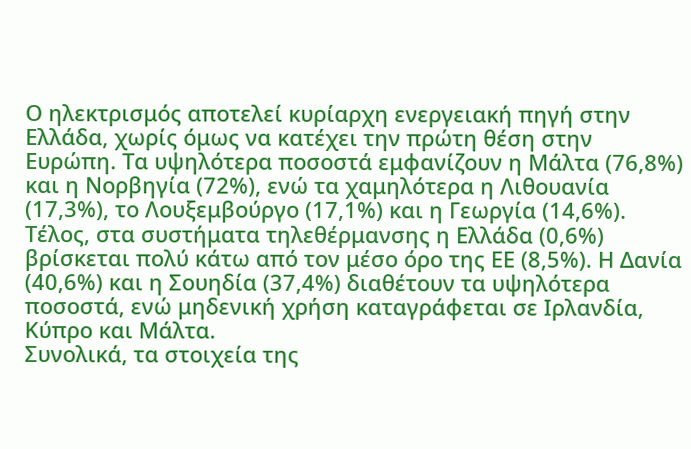Ο ηλεκτρισμός αποτελεί κυρίαρχη ενεργειακή πηγή στην Ελλάδα, χωρίς όμως να κατέχει την πρώτη θέση στην Ευρώπη. Τα υψηλότερα ποσοστά εμφανίζουν η Μάλτα (76,8%) και η Νορβηγία (72%), ενώ τα χαμηλότερα η Λιθουανία (17,3%), το Λουξεμβούργο (17,1%) και η Γεωργία (14,6%). Τέλος, στα συστήματα τηλεθέρμανσης η Ελλάδα (0,6%) βρίσκεται πολύ κάτω από τον μέσο όρο της ΕΕ (8,5%). Η Δανία (40,6%) και η Σουηδία (37,4%) διαθέτουν τα υψηλότερα ποσοστά, ενώ μηδενική χρήση καταγράφεται σε Ιρλανδία, Κύπρο και Μάλτα.
Συνολικά, τα στοιχεία της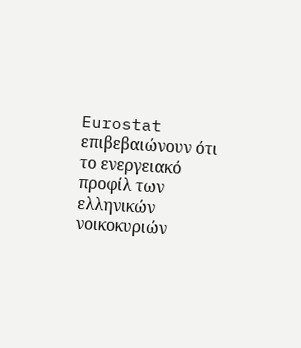Eurostat επιβεβαιώνουν ότι το ενεργειακό προφίλ των ελληνικών νοικοκυριών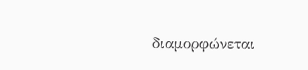διαμορφώνεται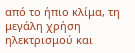από το ήπιο κλίμα, τη μεγάλη χρήση ηλεκτρισμού και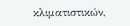κλιματιστικών,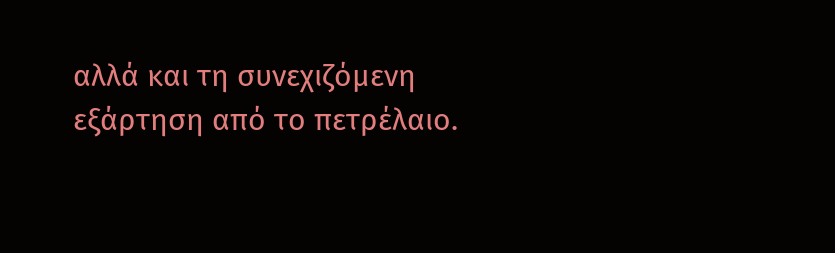αλλά και τη συνεχιζόμενη εξάρτηση από το πετρέλαιο.